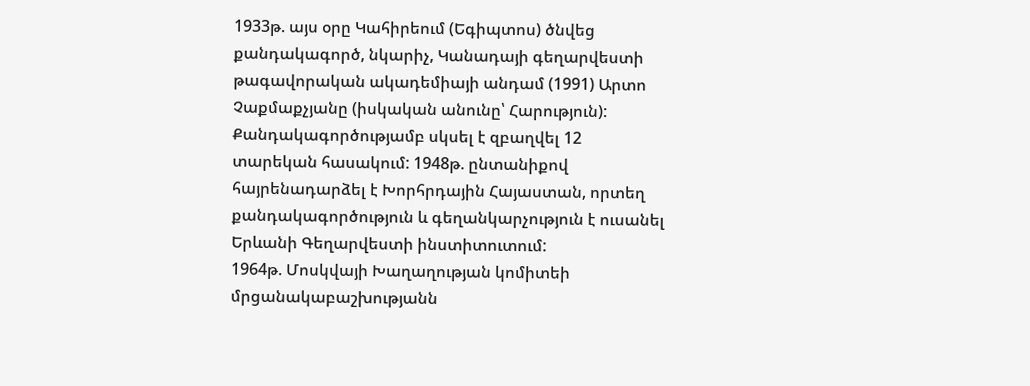1933թ. այս օրը Կահիրեում (Եգիպտոս) ծնվեց քանդակագործ, նկարիչ, Կանադայի գեղարվեստի թագավորական ակադեմիայի անդամ (1991) Արտո Չաքմաքչյանը (իսկական անունը՝ Հարություն):
Քանդակագործությամբ սկսել է զբաղվել 12 տարեկան հասակում: 1948թ. ընտանիքով հայրենադարձել է Խորհրդային Հայաստան, որտեղ քանդակագործություն և գեղանկարչություն է ուսանել Երևանի Գեղարվեստի ինստիտուտում:
1964թ. Մոսկվայի Խաղաղության կոմիտեի մրցանակաբաշխությանն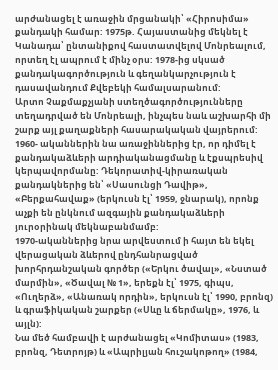արժանացել է առաջին մրցանակի՝ «Հիրոսիմա» քանդակի համար: 1975թ. Հայաստանից մեկնել է Կանադա՝ ընտանիքով հաստատվելով Մոնրեալում, որտեղ էլ ապրում է մինչ օրս: 1978-ից սկսած քանդակագործություն և գեղանկարչություն է դասավանդում Քվեբեկի համալսարանում:
Արտո Չաքմաքչյանի ստեղծագործությունները տեղադրված են Մոնրեալի, ինչպես նաև աշխարհի մի շարք այլ քաղաքների հասարակական վայրերում:
1960- ականներին նա առաջիններից էր, որ դիմել է քանդակաձևերի արդիականացմանը և էքսպրեսիվ կերպավորմանը: Դեկորատիվ-կիրառական քանդակներից են՝ «Սասունցի Դավիթ», «Բերքահավաք» (երկուսն էլ՝ 1959, ջնարակ), որոնք աչքի են ընկնում ազգային քանդակաձևերի յուրօրինակ մեկնաբանմամբ:
1970-ականներից նրա արվեստում ի հայտ են եկել վերացական ձևերով ընդհանրացված խորհրդանշական գործեր («Երկու ծավալ», «Նստած մարմին», «Ծավալ № 1», երեքն էլ՝ 1975, գիպս, «Ուղերձ», «Անառակ որդին», երկուսն էլ՝ 1990, բրոնզ) և գրաֆիկական շարքեր («Սևը և ճերմակը», 1976, և այլն):
Նա մեծ համբավի է արժանացել «Կոմիտաս» (1983, բրոնզ, Դետրոյթ) և «Ապրիլյան հուշակոթող» (1984,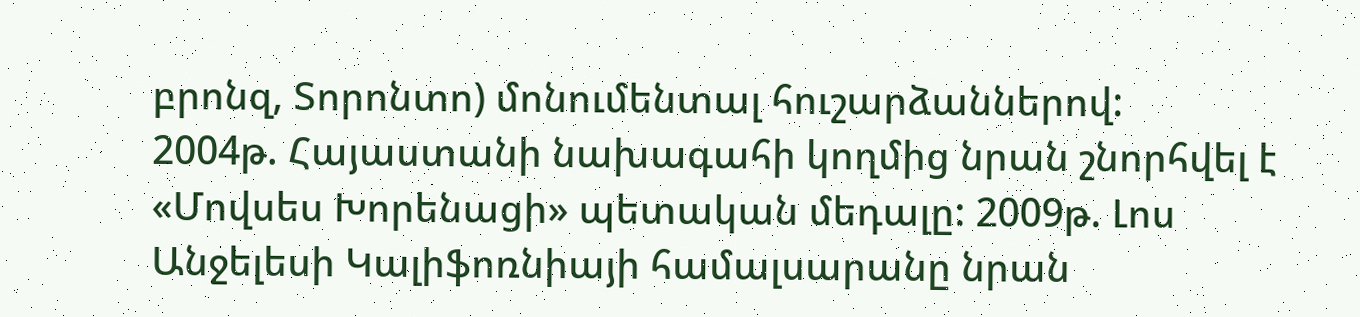բրոնզ, Տորոնտո) մոնումենտալ հուշարձաններով:
2004թ. Հայաստանի նախագահի կողմից նրան շնորհվել է «Մովսես Խորենացի» պետական մեդալը: 2009թ. Լոս Անջելեսի Կալիֆոռնիայի համալսարանը նրան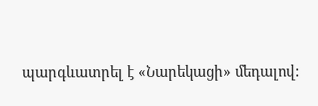պարգևատրել է «Նարեկացի» մեդալով: